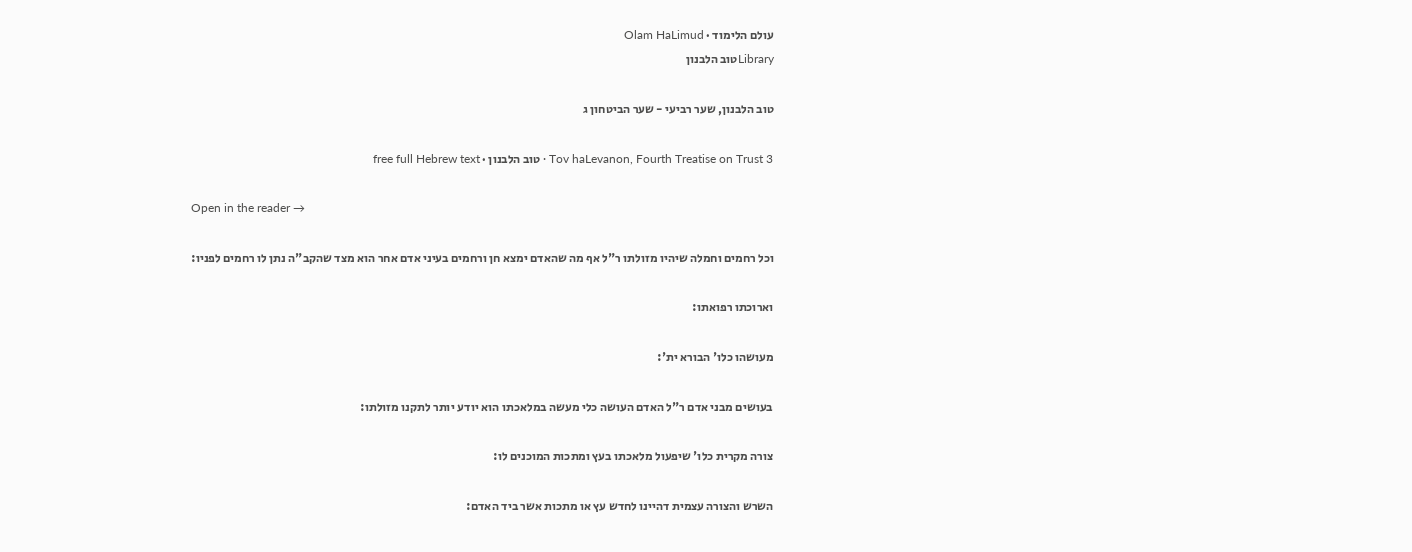עולם הלימוד · Olam HaLimud
Libraryטוב הלבנון

טוב הלבנון, שער רביעי - שער הביטחון ג

Tov haLevanon, Fourth Treatise on Trust 3 · טוב הלבנון · free full Hebrew text

Open in the reader →

וכל רחמים וחמלה שיהיו מזולתו ר"ל אף מה שהאדם ימצא חן ורחמים בעיני אדם אחר הוא מצד שהקב"ה נתן לו רחמים לפניו:

וארוכתו רפואתו:

מעושהו כלו' הבורא ית':

בעושים מבני אדם ר"ל האדם העושה כלי מעשה במלאכתו הוא יודע יותר לתקנו מזולתו:

צורה מקרית כלו' שיפעול מלאכתו בעץ ומתכות המוכנים לו:

השרש והצורה עצמית דהיינו לחדש עץ או מתכות אשר ביד האדם: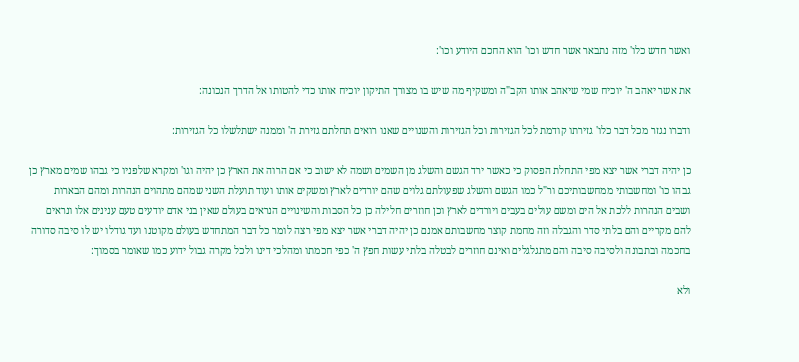ואשר חדש כלו' מזה נתבאר אשר חדש וכו' הוא החכם היודע וכו':

את אשר יאהב ה' יוכיח שמי שיאהב אותו הקב"ה ומשקיף מה שיש בו מצורך התיקון יוכיח אותו כדי להטותו אל הדרך הנכונה:

ודברו נגזר מכל דבר כלו' גזירתו קודמת לכל הגזירות וכל הגזירות והשנויים שאנו רואים תחלתם גזירת ה' וממנה ישתלשלו כל הגזירות:

כן יהיה דברי אשר יצא מפי התחלת הפסוק כי כאשר ירד הגשם והשלג מן השמים ושמה לא ישוב כי אם הרוה את הארץ כן יהיה וגו' ומקרא שלפניו כי גבהו שמים מארץ כן גבהו כו' ומחשבותי ממחשבותיכם ור"ל כמו הגשם והשלג שפעולתם גלוים שהם יורדים לארץ ומשקים אותו ועוד תועלת השני שמהם מתהוים הנהרות ומהם הבארות ושבים הנהרות ללכת אל הים ומשם עולים בעבים ויורדים לארץ וכן חוזרים חלילה כן כל הסבות והשינויים הנראים בעולם שאין בני אדם יודעים טעם ענינים אלו ונראים להם מקריים והם בלתי סדר והגבלה וזה מחמת קוצר מחשבותם אמנם כן יהיה דברי אשר יצא מפי רצה לומר כל דבר המתחדש בעולם מקוטנו ועד גודלו יש לו סיבה סדורה בחכמה ובתבונה ולסיבה סיבה והם מתגלגלים ואינם חוזרים לבטלה בלתי עשות חפץ ה' כפי חכמתו ומהלכי דינו ולכל מקרה גבול ידוע כמו שאומר בסמוך:

ולא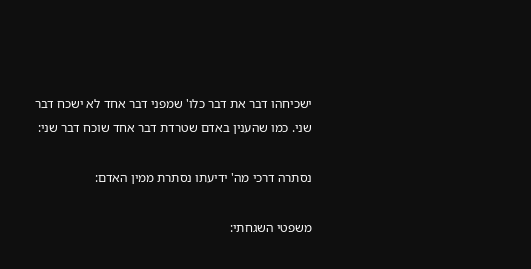ישכיחהו דבר את דבר כלו' שמפני דבר אחד לא ישכח דבר שני. כמו שהענין באדם שטרדת דבר אחד שוכח דבר שני:

נסתרה דרכי מה' ידיעתו נסתרת ממין האדם:

משפטי השגחתי: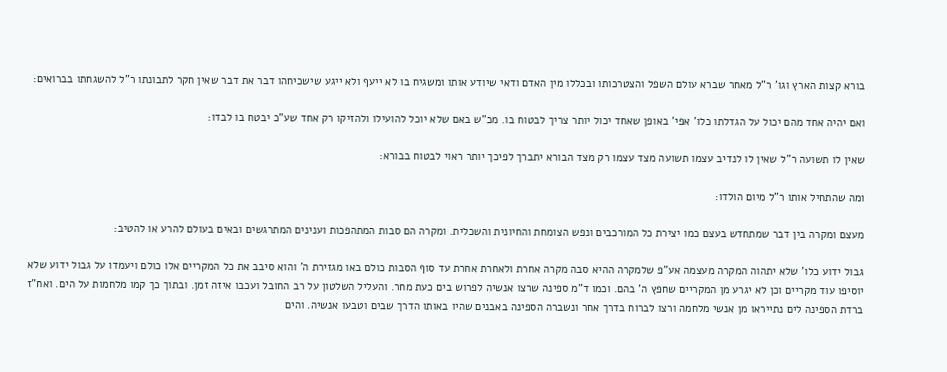בורא קצות הארץ וגו' ר"ל מאחר שברא עולם השפל והצטרכותו ובכללו מין האדם ודאי שיודע אותו ומשגיח בו לא ייעף ולא ייגע שישכיחהו דבר את דבר שאין חקר לתבונתו ר"ל להשגחתו בברואים:

ואם יהיה אחד מהם יכול על הגדלתו כלו' אפי' באופן שאחד יכול יותר צריך לבטוח בו. מכ"ש באם שלא יוכל להועילו ולהזיקו רק אחד שע"כ יבטח בו לבדו:

שאין לו תשועה ר"ל שאין לו לנדיב עצמו תשועה מצד עצמו רק מצד הבורא יתברך לפיכך יותר ראוי לבטוח בבורא:

ומה שהתחיל אותו ר"ל מיום הולדו:

מעצם ומקרה בין דבר שמתחדש בעצם כמו יצירת כל המורכבים ונפש הצומחת והחיונית והשכלית. ומקרה הם סבות המתהפכות וענינים המתרגשים ובאים בעולם להרע או להטיב:

גבול ידוע כלו' שלא יתהוה המקרה מעצמה אע"פ שלמקרה ההיא סבה מקרה אחרת ולאחרת אחרת עד סוף הסבות כולם באו מגזירת ה' והוא סיבב את כל המקריים אלו כולם ויעמדו על גבול ידוע שלא יוסיפו עוד מקריים וכן לא יגרע מן המקריים שחפץ ה' בהם. וכמו ד"מ ספינה שרצו אנשיה לפרוש בים כעת מחר. והעליל השלטון על רב החובל ועכבו איזה זמן. ובתוך כך קמו מלחמות על הים. ואח"ז ברדת הספינה לים נתייראו מן אנשי מלחמה ורצו לברוח בדרך אחר ונשברה הספינה באבנים שהיו באותו הדרך שבים וטבעו אנשיה. והים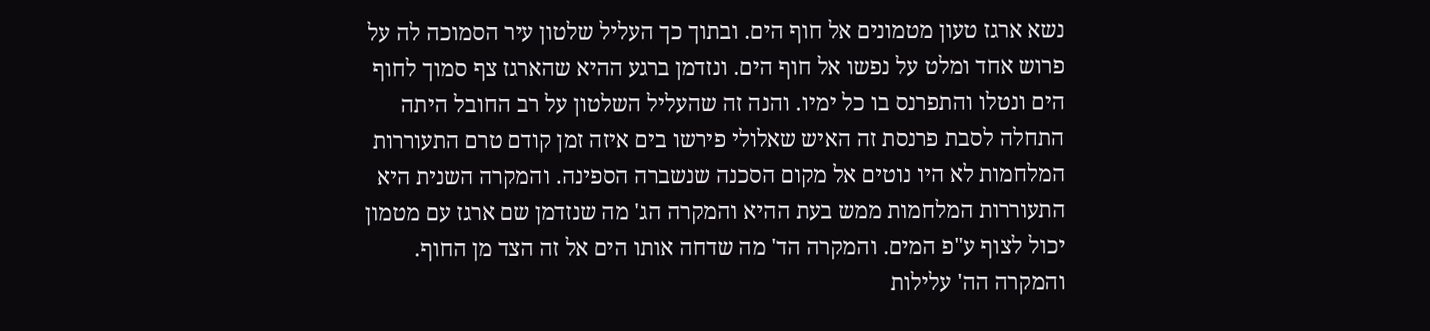נשא ארגז טעון מטמונים אל חוף הים. ובתוך כך העליל שלטון עיר הסמוכה לה על פרוש אחד ומלט על נפשו אל חוף הים. ונזדמן ברגע ההיא שהארגז צף סמוך לחוף הים ונטלו והתפרנס בו כל ימיו. והנה זה שהעליל השלטון על רב החובל היתה התחלה לסבת פרנסת זה האיש שאלולי פירשו בים איזה זמן קודם טרם התעוררות המלחמות לא היו נוטים אל מקום הסכנה שנשברה הספינה. והמקרה השנית היא התעוררות המלחמות ממש בעת ההיא והמקרה הג' מה שנזדמן שם ארגז עם מטמון יכול לצוף ע"פ המים. והמקרה הד' מה שדחה אותו הים אל זה הצד מן החוף. והמקרה הה' עלילות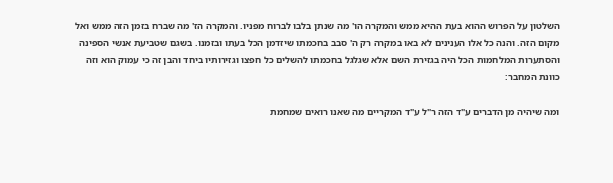השלטון על הפרוש ההוא בעת ההיא ממש והמקרה הו' מה שנתן בלבו לברוח מפניו. והמקרה הז' מה שברח בזמן הזה ממש ואל מקום הזה. והנה כל אלו הענינים לא באו במקרה רק ה' סבב בחכמתו שיזדמן הכל בעתו ובזמנו. בשגם שטביעת אנשי הספינה והסתערות המלחמות הכל היה בגזירת השם אלא שגלגל בחכמתו להשלים כל חפצו וגזירותיו ביחד והבן זה כי עמוק הוא וזה כוונת המחבר:

ומה שיהיה מן הדברים ע"ד הזה ר"ל ע"ד המקריים מה שאנו רואים שמחמת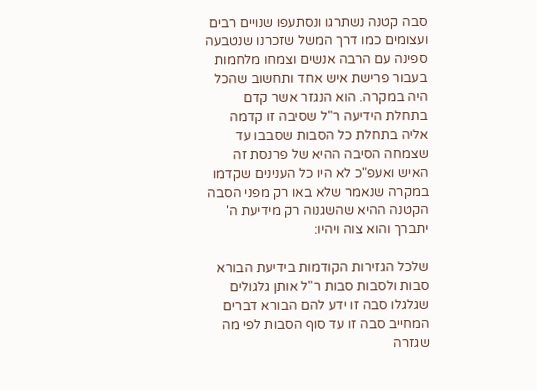סבה קטנה נשתרגו ונסתעפו שנויים רבים ועצומים כמו דרך המשל שזכרנו שנטבעה ספינה עם הרבה אנשים וצמחו מלחמות בעבור פרישת איש אחד ותחשוב שהכל היה במקרה. הוא הנגזר אשר קדם בתחלת הידיעה ר"ל שסיבה זו קדמה אליה בתחלת כל הסבות שסבבו עד שצמחה הסיבה ההיא של פרנסת זה האיש ואעפ"כ לא היו כל הענינים שקדמו במקרה שנאמר שלא באו רק מפני הסבה הקטנה ההיא שהשגנוה רק מידיעת ה' יתברך והוא צוה ויהיו:

שלכל הגזירות הקודמות בידיעת הבורא סבות ולסבות סבות ר"ל אותן גלגולים שגלגלו סבה זו ידע להם הבורא דברים המחייב סבה זו עד סוף הסבות לפי מה שגזרה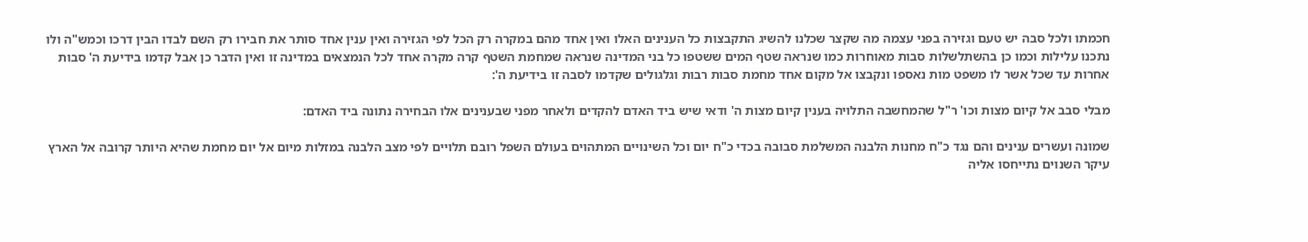חכמתו ולכל סבה יש טעם וגזירה בפני עצמה מה שקצר שכלנו להשיג התקבצות כל הענינים האלו ואין אחד מהם במקרה רק הכל לפי הגזירה ואין ענין אחד סותר את חבירו רק השם לבדו הבין דרכו וכמש"ה ולו נתכנו עלילות וכמו כן בהשתלשלות סבות מאוחרות כמו שנראה שטף המים ששטפו כל בני המדינה שנראה שמחמת השטף קרה מקרה אחד לכל הנמצאים במדינה זו ואין הדבר כן אבל קדמו בידיעת ה' סבות אחרות עד שכל אשר לו משפט מות נאספו ונקבצו אל מקום אחד מחמת סבות רבות וגלגולים שקדמו לסבה זו בידיעת ה':

מבלי סבב אל קיום מצות וכו' ר"ל שהמחשבה התלויה בענין קיום מצות ה' ודאי שיש ביד האדם להקדים ולאחר מפני שבענינים אלו הבחירה נתונה ביד האדם:

שמונה ועשרים ענינים והם נגד כ"ח מחנות הלבנה המשלמת סבובה בכדי כ"ח יום וכל השינויים המתהוים בעולם השפל רובם תלויים לפי מצב הלבנה במזלות מיום אל יום מחמת שהיא היותר קרובה אל הארץ עיקר השנוים נתייחסו אליה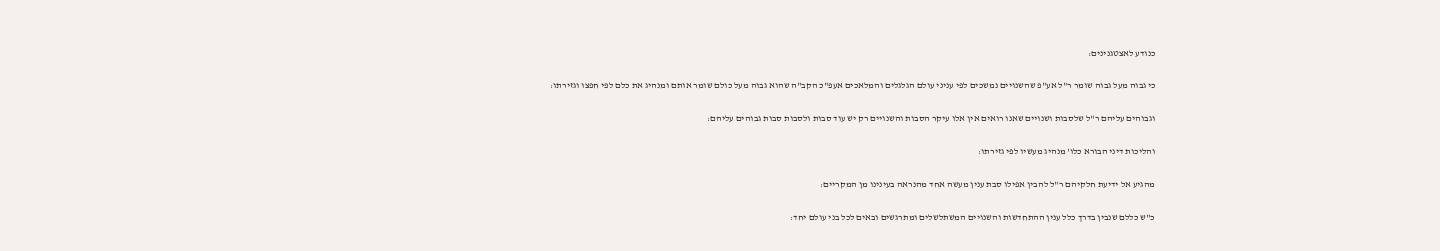כנודע לאצטגנינים:

כי גבוה מעל גבוה שומר ר"ל אע"פ שהשנויים נמשכים לפי עניני עולם הגלגלים והמלאכים אעפ"כ הקב"ה שהוא גבוה מעל כולם שומר אותם ומנהיג את כלם לפי חפצו וגזירתו:

וגבוהים עליהם ר"ל שלסבות ושנויים שאנו רואים אין אלו עיקר הסבות והשנויים רק יש עוד סבות ולסבות סבות גבוהים עליהם:

והליכות דיני הבורא כלו' מנהיג מעשיו לפי גזירתו:

מהגיע אל ידיעת חלקיהם ר"ל להבין אפילו סבת ענין מעשה אחד מהנראה בעינינו מן המקריים:

כ"ש כללם שנבין בדרך כלל ענין ההתחדשות והשנויים המשתלשלים ומתרגשים ובאים לכל בני עולם יחד: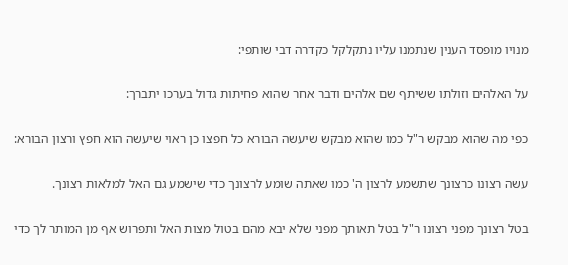מנויו מופסד הענין שנתמנו עליו נתקלקל כקדרה דבי שותפי:

על האלהים וזולתו ששיתף שם אלהים ודבר אחר שהוא פחיתות גדול בערכו יתברך:

כפי מה שהוא מבקש ר"ל כמו שהוא מבקש שיעשה הבורא כל חפצו כן ראוי שיעשה הוא חפץ ורצון הבורא:

עשה רצונו כרצונך שתשמע לרצון ה' כמו שאתה שומע לרצונך כדי שישמע גם האל למלאות רצונך.

בטל רצונך מפני רצונו ר"ל בטל תאותך מפני שלא יבא מהם בטול מצות האל ותפרוש אף מן המותר לך כדי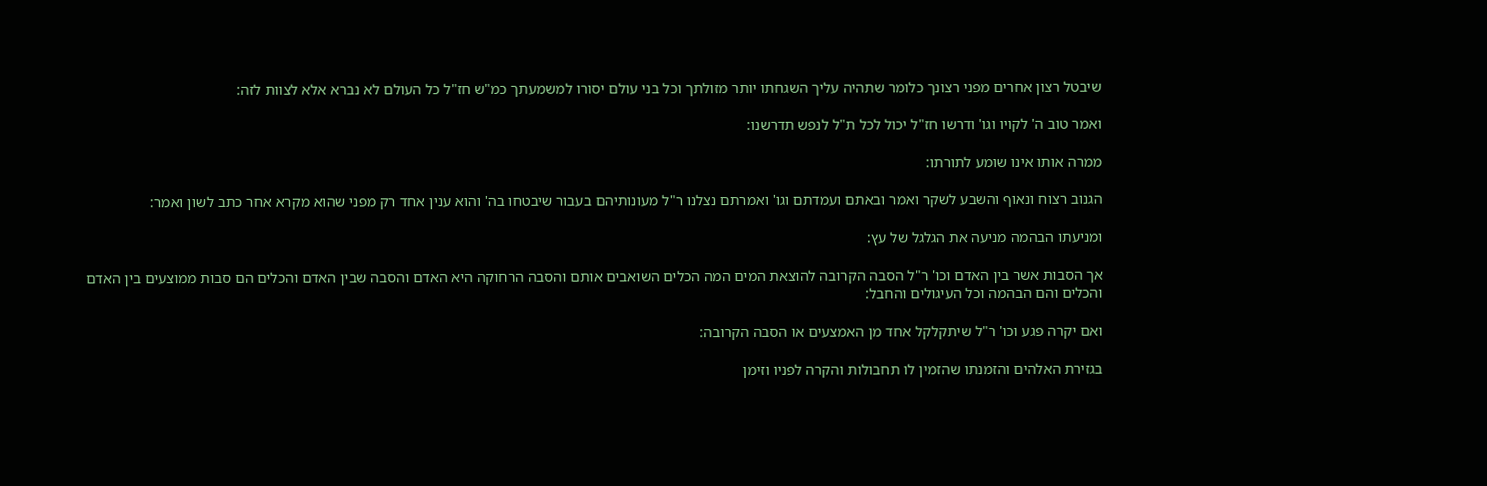שיבטל רצון אחרים מפני רצונך כלומר שתהיה עליך השגחתו יותר מזולתך וכל בני עולם יסורו למשמעתך כמ"ש חז"ל כל העולם לא נברא אלא לצוות לזה:

ואמר טוב ה' לקויו וגו' ודרשו חז"ל יכול לכל ת"ל לנפש תדרשנו:

ממרה אותו אינו שומע לתורתו:

הגנוב רצוח ונאוף והשבע לשקר ואמר ובאתם ועמדתם וגו' ואמרתם נצלנו ר"ל מעונותיהם בעבור שיבטחו בה' והוא ענין אחד רק מפני שהוא מקרא אחר כתב לשון ואמר:

ומניעתו הבהמה מניעה את הגלגל של עץ:

אך הסבות אשר בין האדם וכו' ר"ל הסבה הקרובה להוצאת המים המה הכלים השואבים אותם והסבה הרחוקה היא האדם והסבה שבין האדם והכלים הם סבות ממוצעים בין האדם והכלים והם הבהמה וכל העיגולים והחבל:

ואם יקרה פגע וכו' ר"ל שיתקלקל אחד מן האמצעים או הסבה הקרובה:

בגזירת האלהים והזמנתו שהזמין לו תחבולות והקרה לפניו וזימן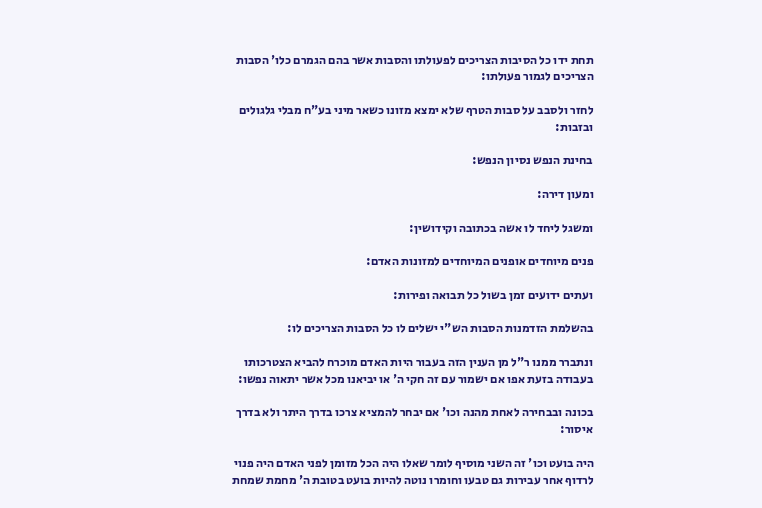תחת ידו כל הסיבות הצריכים לפעולתו והסבות אשר בהם הגמרם כלו' הסבות הצריכים לגמור פעולתו:

לחזר ולסבב על סבות הטרף שלא ימצא מזונו כשאר מיני בע"ח מבלי גלגולים ובזבות:

בחינת הנפש נסיון הנפש:

ומעון דירה:

ומשגל ליחד לו אשה בכתובה וקידושין:

פנים מיוחדים אופנים המיוחדים למזונות האדם:

ועתים ידועים זמן בשול כל תבואה ופירות:

בהשלמת הזדמנות הסבות הש"י ישלים לו כל הסבות הצריכים לו:

ונתברר ממנו ר"ל מן הענין הזה בעבור היות האדם מוכרח להביא הצטרכותו בעבודה בזעת אפו אם ישמור עם זה חקי ה' או יביאנו מכל אשר יתאוה נפשו:

בכונה ובבחירה לאחת מהנה וכו' אם יבחר להמציא צרכו בדרך היתר ולא בדרך איסור:

היה בועט וכו' זה השני מוסיף לומר שאלו היה הכל מזומן לפני האדם היה פנוי לרדוף אחר עבירות גם טבעו וחומרו נוטה להיות בועט בטובת ה' מחמת שמחת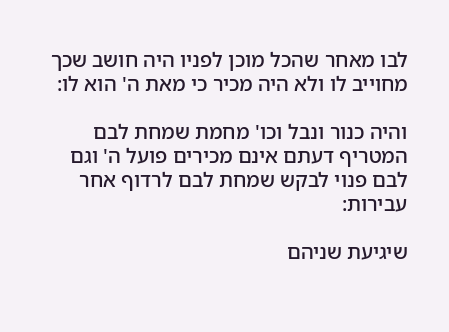לבו מאחר שהכל מוכן לפניו היה חושב שכך מחוייב לו ולא היה מכיר כי מאת ה' הוא לו:

והיה כנור ונבל וכו' מחמת שמחת לבם המטריף דעתם אינם מכירים פועל ה' וגם לבם פנוי לבקש שמחת לבם לרדוף אחר עבירות:

שיגיעת שניהם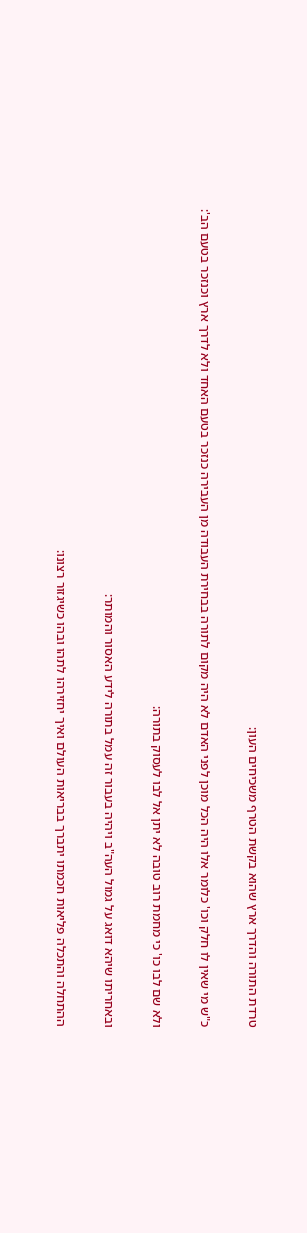טרדת התורה והדרך ארץ שהוא בקשת הטרף משכיחים העון:

כ"ש מי שאין לו חלק וכו' כלומר אלו היה הכל מוכן לפני האדם לא היה מקום לתורה בבחירת העבודה מן העבירה כנזכר בטעם האחד ולא לדרך ארץ וכנזכר בטעם הב':

ולא שם לבו כו' כי מחמת רוב טובה לא יתן אל לבו לעסוק בתורה:

ובאחריתו שיהא דואג על גמול העה"ב ויהיה בעבור זה עמל בתורה לידע האסור והמותר:

ההתחלה והתכלה פליאות חכמתו יתברך בבריאות העולם ואיך יחזירהו לתהו ובהו כשיגזור רצונו: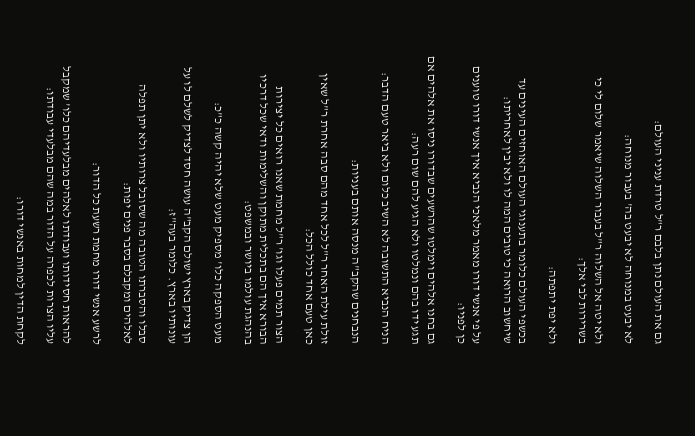גם את העולם נתן בלבם ר"ל טרדת עניני העולם:

לא יבעט במנוחה לא יבעט בה' בעבור מנוחה:

ולא יטה אל השלוה ר"ל בעבור השלוה שיאמר שלום לי כי בשרירות לבי אלך:

ולא יפת יתפתה:

בכשפי העולם כלומר בתענוגי העולם האוחזים העינים עד שיחשוב הרואה כי טובים המה לו ולא יבין לאחריתו:

על פי אנשי דורו מאמר מלאכי הנביא איך אנשי דורו טוענים כן לפניו:

גם בחנו אלהים וימלטו שהרשעים שבדורו ניסו את אלהים אם תגע ידו בהם ונמלטו ולא הגיע להם שום רעה:

הניח הנביא התשובה לא השיב כלום ולא ביאר טעם הדבר:

הנבחנים שהקב"ה מנסה אותם בעניות:

זולת עילת האחר ר"ל לכל אחד מהם סבה אחרת ר"ל שאין כאן טעם אחד כולל הכל:

הצור תמים פעלו וגו' ר"ל מחמת שאנו רואים כל יצירות הבורא איך הם בתכלית מתוקן והשלימות ודאי שכל דרכיו בהנהגת עולמו ביושר ובמשפט:

מעט הספקה כלו' מספיק מעט שלא יהיה קשה כ"כ:

הן צדיק בארץ ישולם הקב"ה עושה חסד לצדיק לשלם לו על עונותיו בארץ. כלומר בעה"ז:

סבלו והסברתו הטובה מה שסובל צרותיו ולא יתן תפלה לאלהים ומקבלם בסבר פנים יפות:

לרשע אנשי דורו מחמת רשעת כל הדור:

להראות חסידותו ועבודתו לאלהים מבלעדיהם כלו' שמקבל עליו הצרות לכפרה על הדור במה שהם מבלעדי עבודתו:

לקחת הדין למחות באנשי דורו: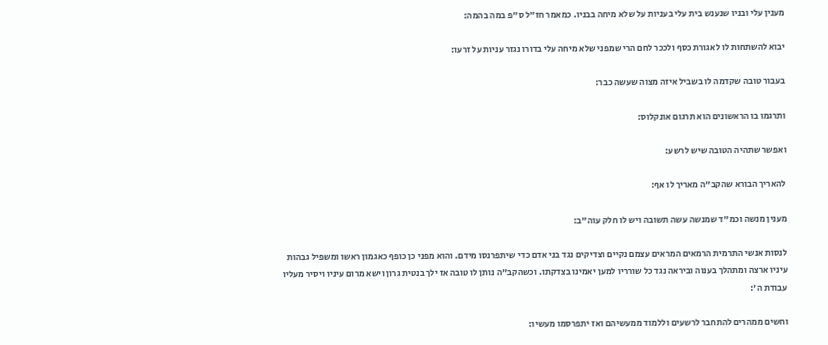מענין עלי ובניו שנענש בית עלי בעניות על שלא מיחה בבניו. כמאמר חז"ל ס"פ במה בהמה:

יבוא להשתחות לו לאגורת כסף ולככר לחם הרי שמפני שלא מיחה עלי בדורו נגזר עניות על זרעו:

בעבור טובה שקדמה לו בשביל איזה מצוה שעשה כבר:

ותרגמו בו הראשונים הוא תרגום אונקלוס:

ואפשר שתהיה הטובה שיש לרשע:

להאריך הבורא שהקב"ה מאריך לו אף:

מענין מנשה וכמ"ד שמנשה עשה תשובה ויש לו חלק עוה"ב:

לנסות אנשי התרמית הרמאים המראים עצמם נקיים וצדיקים נגד בני אדם כדי שיתפרנסו מידם. והוא מפני כן כופף כאגמון ראשו ומשפיל גבהות עיניו ארצה ומתהלך בענוה וביראה נגד כל שורריו למען יאמינו בצדקתו. וכשהקב"ה נותן לו טובה אז ילך בנטית גרון וישא מרום עיניו ויסיר מעליו עבודת ה':

וחשים ממהרים להתחבר לרשעים וללמוד ממעשיהם ואז יתפרסמו מעשיו: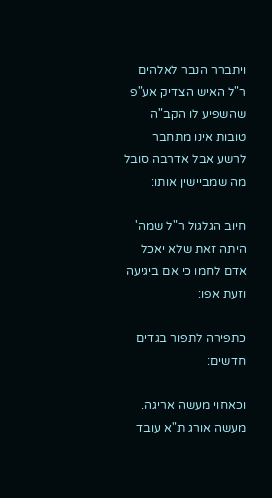ויתברר הנבר לאלהים ר"ל האיש הצדיק אע"פ שהשפיע לו הקב"ה טובות אינו מתחבר לרשע אבל אדרבה סובל מה שמביישין אותו:

חיוב הגלגול ר"ל שמה' היתה זאת שלא יאכל אדם לחמו כי אם ביגיעה וזעת אפו:

כתפירה לתפור בגדים חדשים:

וכאחוי מעשה אריגה. מעשה אורג ת"א עובד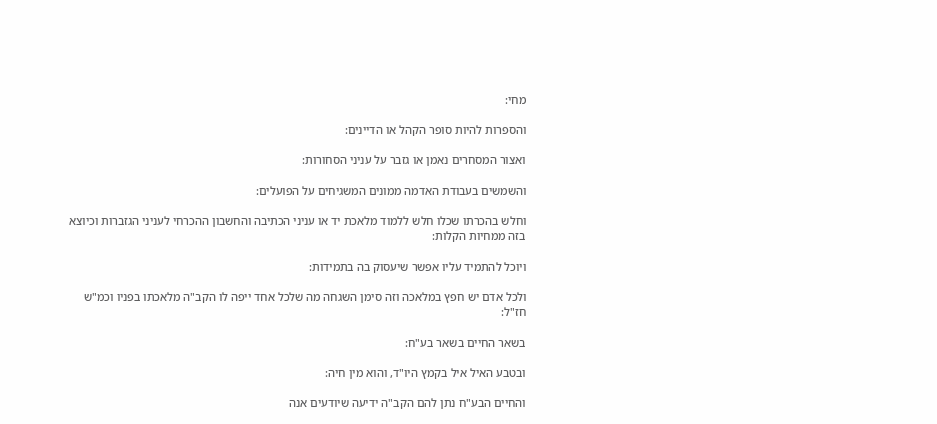מחי:

והספרות להיות סופר הקהל או הדיינים:

ואצור המסחרים נאמן או גזבר על עניני הסחורות:

והשמשים בעבודת האדמה ממונים המשגיחים על הפועלים:

וחלש בהכרתו שכלו חלש ללמוד מלאכת יד או עניני הכתיבה והחשבון ההכרחי לעניני הגזברות וכיוצא בזה ממחיות הקלות:

ויוכל להתמיד עליו אפשר שיעסוק בה בתמידות:

ולכל אדם יש חפץ במלאכה וזה סימן השגחה מה שלכל אחד ייפה לו הקב"ה מלאכתו בפניו וכמ"ש חז"ל:

בשאר החיים בשאר בע"ח:

ובטבע האיל איל בקמץ היו"ד, והוא מין חיה:

והחיים הבע"ח נתן להם הקב"ה ידיעה שיודעים אנה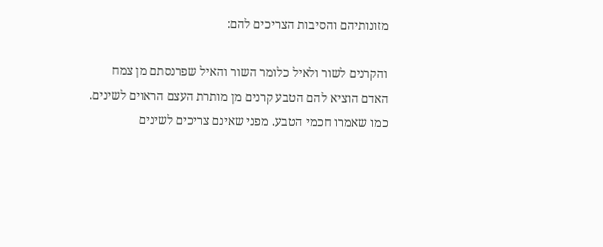מזונותיהם והסיבות הצריכים להם:

והקרנים לשור ולאיל כלומר השור והאיל שפרנסתם מן צמח האדם הוציא להם הטבע קרנים מן מותרת העצם הראוים לשינים. כמו שאמרו חכמי הטבע. מפני שאינם צריכים לשינים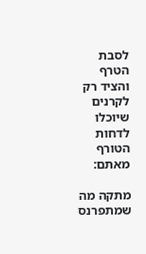לסבת הטרף והציד רק לקרנים שיוכלו לדחות הטורף מאתם:

מתקה מה שמתפרנס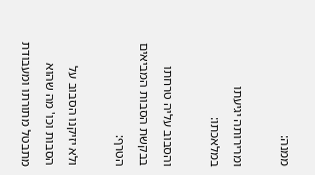ממנה:

ומרירותה יגיעתו במלאכתו:

והסבוב עליה טרחתו בבקשת הסבות המביאים הטרף:

ולא יזיקנו הסבוב על הסבות וכו' מה שהוא מתבטל מתורתו ומעבודת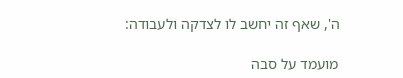ה', שאף זה יחשב לו לצדקה ולעבודה:

מועמד על סבה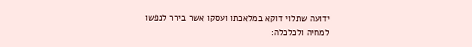ידועה שתלוי דוקא במלאכתו ועסקו אשר בירר לנפשו למחיה ולכלכלה: